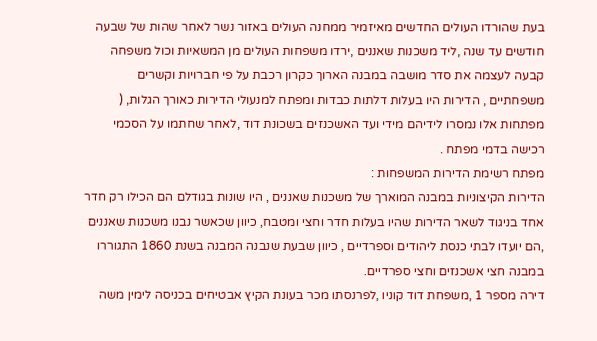בעת שהורדו העולים החדשים מאיזמיר ממחנה העולים באזור נשר לאחר שהות של שבעה חודשים עד שנה ,ליד משכנות שאננים ,ירדו משפחות העולים מן המשאיות וכול משפחה קבעה לעצמה את סדר מושבה במבנה הארוך כקרון רכבת על פי חברויות וקשרים משפחתיים , הדירות היו בעלות דלתות כבדות ומפתח למנעולי הדירות כאורך הגלות, ( מפתחות אלו נמסרו לידיהם מידי ועד האשכנזים בשכונת דוד ,לאחר שחתמו על הסכמי רכישה בדמי מפתח .
מפתח רשימת הדירות המשפחות :
הדירות הקיצוניות במבנה המוארך של משכנות שאננים , היו שונות בגודלם הם הכילו רק חדר אחד בניגוד לשאר הדירות שהיו בעלות חדר וחצי ומטבח, כיוון שכאשר נבנו משכנות שאננים ,הם יועדו לבתי כנסת ליהודים וספרדיים , כיוון שבעת שנבנה המבנה בשנת 1860 התגוררו במבנה חצי אשכנזים וחצי ספרדיים.
דירה מספר 1 ,משפחת דוד קוניו ,לפרנסתו מכר בעונת הקיץ אבטיחים בכניסה לימין משה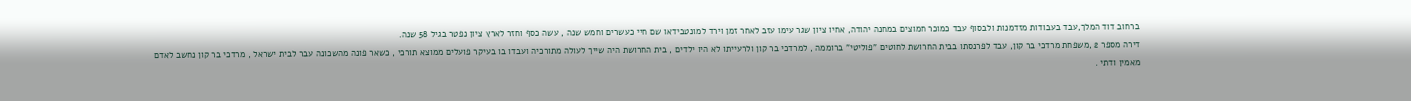ברחוב דוד המלך,עבד בעבודות מזדמנות ולבסוף עבד כמוכר חמוצים במחנה יהודה, אחיו ציון שגר עימו עזב לאחר זמן וירד למונטבידאו שם חיי כעשרים וחמש שנה , עשה כסף וחזר לארץ ציון נפטר בגיל 58 שנה.
דירה מספר 2 ,משפחת מרדכי בר קון, עבד לפרנסתו בבית החרושת לחוטים "פוליטי" ברוממה , למרדכי בר קון ולרעייתו לא היו ילדים , בית החרושת היה שייך לעולה מתורכיה ועבדו בו בעיקר פועלים ממוצא תורכי , כשאר פונה מהשכונה עבר לבית ישראל , מרדכי בר קון נחשב לאדם מאמין ודתי .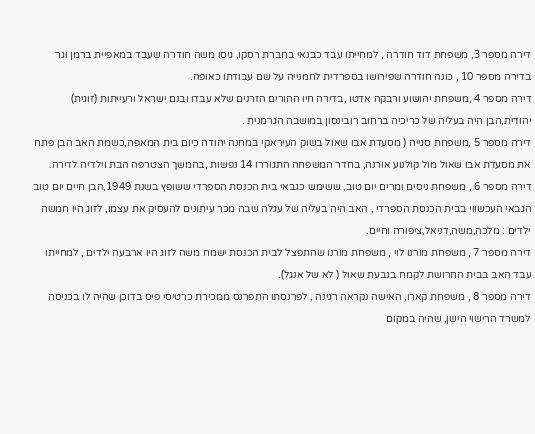דירה מספר 3, משפחת דוד חודרה , למחייתו עבד כבנאי בחברת רסקו, גיסו משה חודרה שעבד במאפיית ברמן וגר בדירה מספר 10 , כונה חודרה שפירושו בספרדית לחמנייה על שם עבודתו כאופה.
דירה מספר 4 ,משפחת יהושוע ורבקה אדטו ,בדירה חיו ההורים הזרנים שלא עבדו ובנם ישראל ורעייתות (זוגית) יהודית,הבן היה בעליה של כריכיה ברחוב רובינסון במושבה הגרמנית .
דירה מספר 5 ,משפחת סגייה ( מסעדת אבו שאול בשוק העיראקי במחנה יהודה כיום בית המאפה,כשמת האב הבן פתח את מסעדת אבו שאול מול קולנוע אורנה, בחדר המשפחה התגוררו 14 נפשות ,בהמשך הצטרפה הבת וילדיה לדירה.
דירה מספר 6 , משפחת ניסים ומרים יום טוב, ששימש כגבאי בית הכנסת הספרדי ששופץ בשנת 1949,הבן חיים יום טוב הגבאי העכשווי בבית הכנסת הספרדי , האב היה בעליה של עגלה שבה מכר עיתונים להעסיק את עצמו, לזוג היו חמשה ילדים : מלכה,משה,דניאל,ציפורה וחיים.
דירה מספר 7 , משפחת מורנו לוי , משפחת מורנו שהתפצל לבית הכנסת ישמח משה לזוג היו ארבעה ילדים , למחייתו עבד האב בבית החרושת לקמח בגבעת שאול ( לא של אנגל).
דירה מספר 8 , משפחת קארו, האישה נקראה רגינה , לפרנסתו התפרנס ממכירת כרטיסי פיס בדוכן שהיה לו בכניסה למשרד הרישוי הישן, שהיה במקום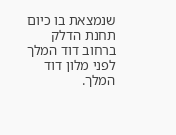שנמצאת בו כיום תחנת הדלק ברחוב דוד המלך לפני מלון דוד המלך.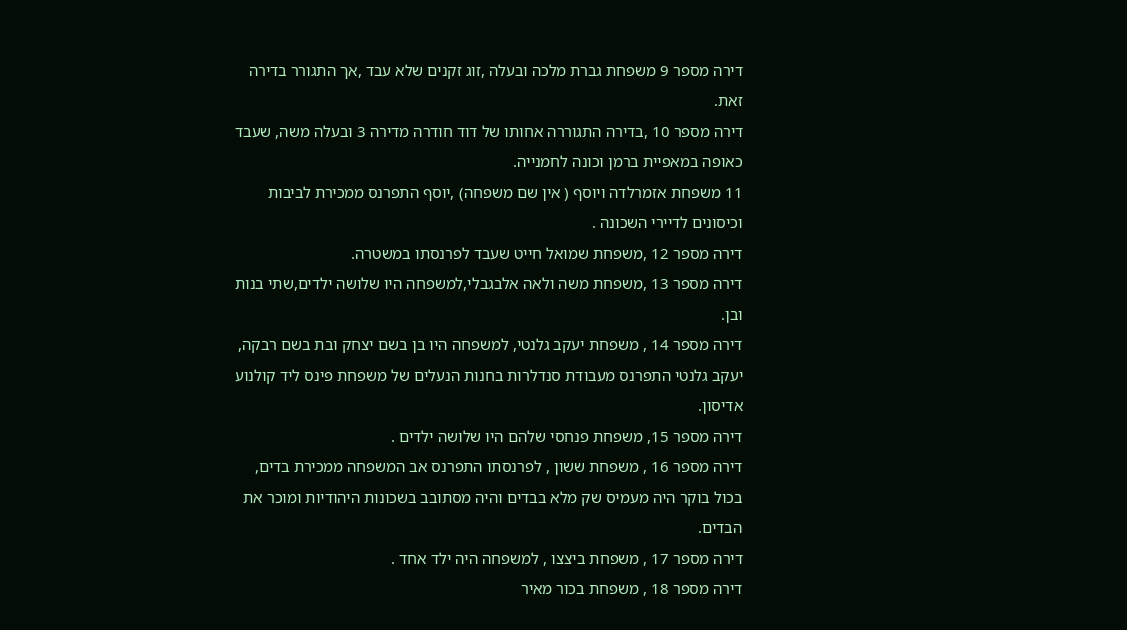דירה מספר 9 משפחת גברת מלכה ובעלה ,זוג זקנים שלא עבד ,אך התגורר בדירה זאת.
דירה מספר 10 ,בדירה התגוררה אחותו של דוד חודרה מדירה 3 ובעלה משה, שעבד כאופה במאפיית ברמן וכונה לחמנייה.
11 משפחת אזמרלדה ויוסף ( אין שם משפחה) ,יוסף התפרנס ממכירת לביבות וכיסונים לדיירי השכונה .
דירה מספר 12 ,משפחת שמואל חייט שעבד לפרנסתו במשטרה.
דירה מספר 13 ,משפחת משה ולאה אלבגבלי,למשפחה היו שלושה ילדים,שתי בנות ובן.
דירה מספר 14 , משפחת יעקב גלנטי, למשפחה היו בן בשם יצחק ובת בשם רבקה, יעקב גלנטי התפרנס מעבודת סנדלרות בחנות הנעלים של משפחת פינס ליד קולנוע אדיסון.
דירה מספר 15, משפחת פנחסי שלהם היו שלושה ילדים .
דירה מספר 16 , משפחת ששון , לפרנסתו התפרנס אב המשפחה ממכירת בדים, בכול בוקר היה מעמיס שק מלא בבדים והיה מסתובב בשכונות היהודיות ומוכר את הבדים.
דירה מספר 17 , משפחת ביצצו , למשפחה היה ילד אחד .
דירה מספר 18 , משפחת בכור מאיר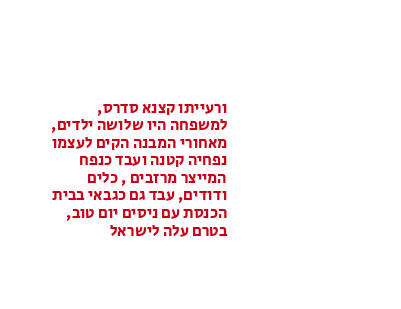ורעייתו קצנא סדרס, למשפחה היו שלושה ילדים, מאחורי המבנה הקים לעצמו נפחיה קטנה ועבד כנפח המייצר מרזבים , כלים ודודים, עבד גם כגבאי בבית הכנסת עם ניסים יום טוב, בטרם עלה לישראל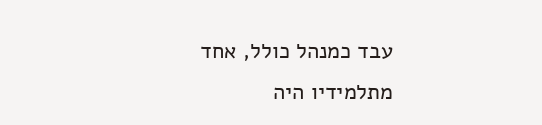עבד כמנהל כולל, אחד מתלמידיו היה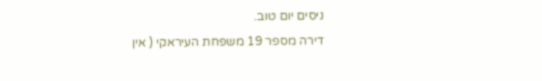ניסים יום טוב.
דירה מספר 19 משפחת העיראקי ( אין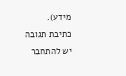מידע).
כתיבת תגובה
יש להתחבר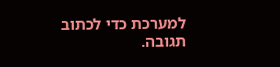למערכת כדי לכתוב תגובה.